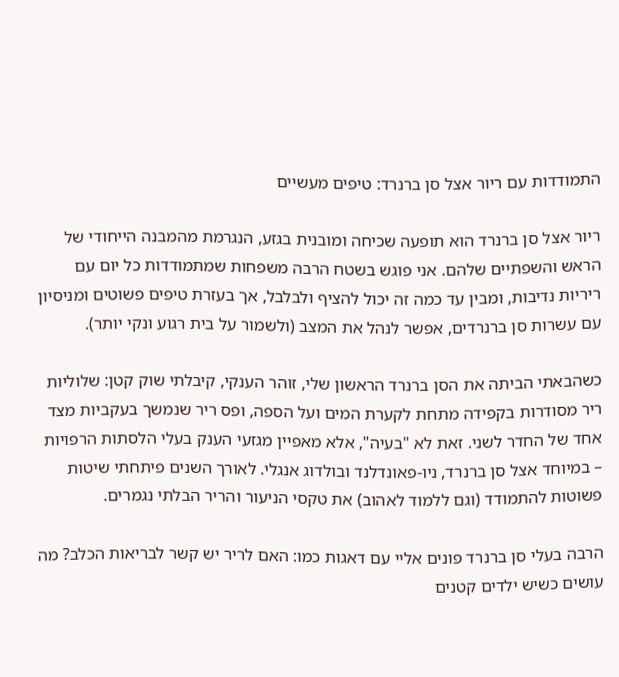התמודדות עם ריור אצל סן ברנרד: טיפים מעשיים

ריור אצל סן ברנרד הוא תופעה שכיחה ומובנית בגזע, הנגרמת מהמבנה הייחודי של הראש והשפתיים שלהם. אני פוגש בשטח הרבה משפחות שמתמודדות כל יום עם ריריות נדיבות, ומבין עד כמה זה יכול להציף ולבלבל, אך בעזרת טיפים פשוטים ומניסיון עם עשרות סן ברנרדים, אפשר לנהל את המצב (ולשמור על בית רגוע ונקי יותר).

כשהבאתי הביתה את הסן ברנרד הראשון שלי, זוהר הענקי, קיבלתי שוק קטן: שלוליות ריר מסודרות בקפידה מתחת לקערת המים ועל הספה, ופס ריר שנמשך בעקביות מצד אחד של החדר לשני. זאת לא "בעיה", אלא מאפיין מגזעי הענק בעלי הלסתות הרפויות – במיוחד אצל סן ברנרד, ניו-פאונדלנד ובולדוג אנגלי. לאורך השנים פיתחתי שיטות פשוטות להתמודד (וגם ללמוד לאהוב) את טקסי הניעור והריר הבלתי נגמרים.

הרבה בעלי סן ברנרד פונים אליי עם דאגות כמו: האם לריר יש קשר לבריאות הכלב? מה עושים כשיש ילדים קטנים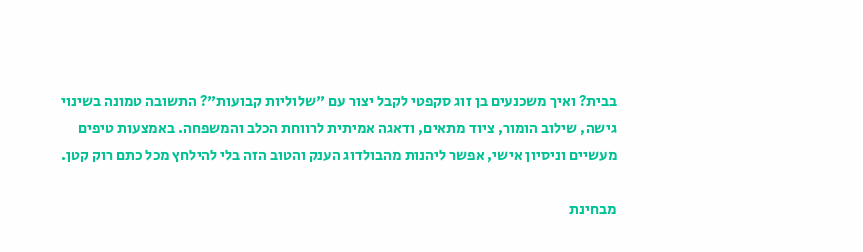בבית? ואיך משכנעים בן זוג סקפטי לקבל יצור עם "שלוליות קבועות"? התשובה טמונה בשינוי גישה, שילוב הומור, ציוד מתאים, ודאגה אמיתית לרווחת הכלב והמשפחה. באמצעות טיפים מעשיים וניסיון אישי, אפשר ליהנות מהבולדוג הענק והטוב הזה בלי להילחץ מכל כתם רוק קטן.

מבחינת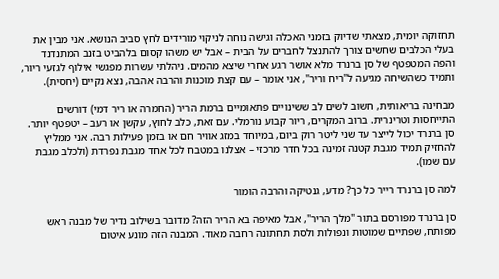תחזוקה יומית, מצאתי שדיוק בזמני האכלה וגישה נוחה לניקוי מורידים לחץ סביב הנושא. אני מבין את בעלי הכלבים שחשים צורך להתנצל לחברים על הבית – אבל יש משהו קסום בלהביט בזנב המתנדנד והפה המטפטף של סן ברנרד מלא אושר רגע אחרי שיצא מהמים. ניהלתי עשרות מפגשי אילוף לגזעי ריור, ותמיד כשהשיחה מגיעה ל"ריח וריר", אני אומר – עם קצת מוכנות והרבה אהבה, נצא נקיים (יחסית).

מבחינה בריאותית, חשוב לשים לב ששינויים פתאומיים ברמת הריר (החמרה או ריר דמי) דורשים התייחסות וטרינרית. ברוב המקרים, ריור קבוע נורמלי. עם זאת, כלב לחוץ, עקשן או רעב – יטפטף יותר. סן ברנרד יכול לייצר עד שני ליטר רוק ביום, במיוחד במזג אוויר חם או בזמן פעילות רבה. אני ממליץ להחזיק תמיד מגבת קטנה זמינה בכל חדר מרכזי – אצלנו במטבח לכל אחד מגבת נפרדת (ולכלב מגבת עם שמו).

למה סן ברנרד רייר כל כך? מדע, גנטיקה והרבה הומור

סן ברנרד מפורסם בתור "מלך הריר", אבל מאיפה בא הריר הזה? מדובר בשילוב נדיר של מבנה ראש מפותח, שפתיים שמוטות ונפולות ולסת תחתונה רחבה מאוד. המבנה הזה מונע איטום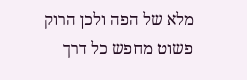מלא של הפה ולכן הרוק פשוט מחפש כל דרך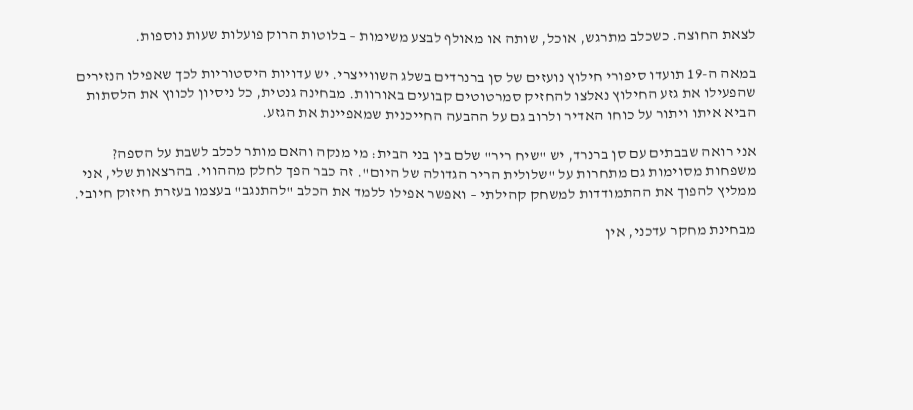לצאת החוצה. כשכלב מתרגש, אוכל, שותה או מאולף לבצע משימות – בלוטות הרוק פועלות שעות נוספות.

במאה ה-19 תועדו סיפורי חילוץ נועזים של סן ברנרדים בשלג השווייצרי. יש עדויות היסטוריות לכך שאפילו הנזירים שהפעילו את גזע החילוץ נאלצו להחזיק סמרטוטים קבועים באורוות. מבחינה גנטית, כל ניסיון לכווץ את הלסתות הביא איתו ויתור על כוחו האדיר ולרוב גם על ההבעה החייכנית שמאפיינת את הגזע.

אני רואה שבבתים עם סן ברנרד, יש "שיח ריר" שלם בין בני הבית: מי מנקה והאם מותר לכלב לשבת על הספה? משפחות מסוימות גם מתחרות על "שלולית הריר הגדולה של היום". זה כבר הפך לחלק מההווי. בהרצאות שלי, אני ממליץ להפוך את ההתמודדות למשחק קהילתי – ואפשר אפילו ללמד את הכלב "להתנגב" בעצמו בעזרת חיזוק חיובי.

מבחינת מחקר עדכני, אין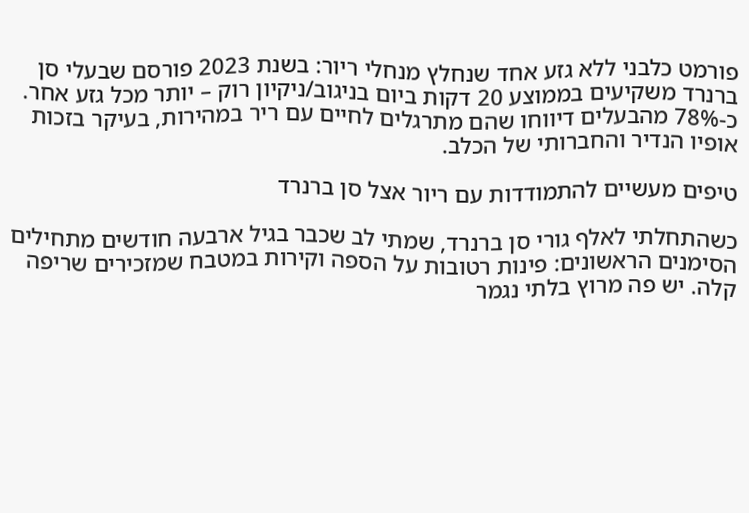פורמט כלבני ללא גזע אחד שנחלץ מנחלי ריור: בשנת 2023 פורסם שבעלי סן ברנרד משקיעים בממוצע 20 דקות ביום בניגוב/ניקיון רוק – יותר מכל גזע אחר. כ-78% מהבעלים דיווחו שהם מתרגלים לחיים עם ריר במהירות, בעיקר בזכות אופיו הנדיר והחברותי של הכלב.

טיפים מעשיים להתמודדות עם ריור אצל סן ברנרד

כשהתחלתי לאלף גורי סן ברנרד, שמתי לב שכבר בגיל ארבעה חודשים מתחילים הסימנים הראשונים: פינות רטובות על הספה וקירות במטבח שמזכירים שריפה קלה. יש פה מרוץ בלתי נגמר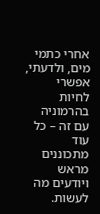אחרי כתמי מים, ולדעתי, אפשרי לחיות בהרמוניה עם זה – כל עוד מתכוננים מראש ויודעים מה לעשות.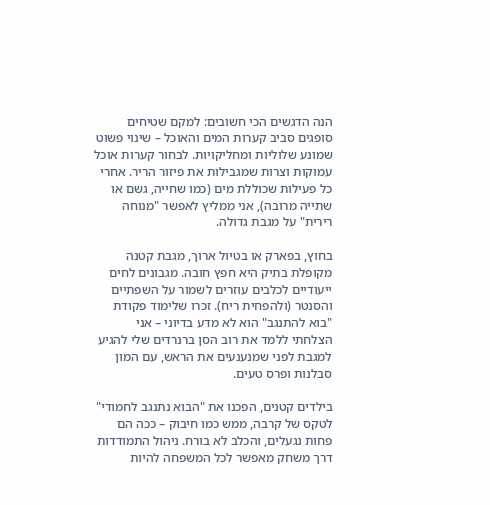הנה הדגשים הכי חשובים: למקם שטיחים סופגים סביב קערות המים והאוכל – שינוי פשוט שמונע שלוליות ומחליקויות. לבחור קערות אוכל עמוקות וצרות שמגבילות את פיזור הריר. אחרי כל פעילות שכוללת מים (כמו שחייה, גשם או שתייה מרובה), אני ממליץ לאפשר "מנוחה רירית" על מגבת גדולה.

בחוץ, בפארק או בטיול ארוך, מגבת קטנה מקופלת בתיק היא חפץ חובה. מגבונים לחים ייעודיים לכלבים עוזרים לשמור על השפתיים והסנטר (ולהפחית ריח). זכרו שלימוד פקודת "בוא להתנגב" הוא לא מדע בדיוני – אני הצלחתי ללמד את רוב הסן ברנרדים שלי להגיע למגבת לפני שמנענעים את הראש, עם המון סבלנות ופרס טעים.

בילדים קטנים, הפכנו את "הבוא נתנגב לחמודי" לטקס של קרבה, ממש כמו חיבוק – ככה הם פחות נגעלים, והכלב לא בורח. ניהול התמודדות דרך משחק מאפשר לכל המשפחה להיות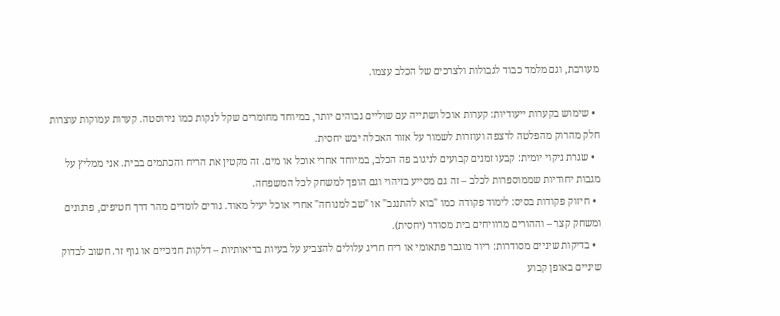מעורבת, וגם מלמד כבוד לגבולות ולצרכים של הכלב עצמו.

  • שימוש בקערות ייעודיות: קערות אוכל ושתייה עם שוליים גבוהים יותר, במיוחד מחומרים שקל לנקות כמו נירוסטה. קערות עמוקות עוצרות חלק מהרוק מהפלטה לרצפה ועוזרות לשמור על אזור האכלה יבש יחסית.
  • שגרת ניקוי יומית: קבעו זמנים קבועים לניגוב פה הכלב, במיוחד אחרי אוכל או מים. זה מקטין את הריח והכתמים בבית. אני ממליץ על מגבות יחודיות שממוספרות לכלב – זה גם מסייע בזיהוי וגם הופך למשחק לכל המשפחה.
  • חיזוק פקודות בסיס: לימוד פקודה כמו "בוא להתנגב" או "שב למנוחה" אחרי אוכל יעיל מאוד. גורים לומדים מהר דרך חטיפים, פרגונים ומשחק קצר – וההורים מרוויחים בית מסודר (יחסית).
  • בדיקות שיניים מסודרות: ריור מוגבר פתאומי או ריח חריג עלולים להצביע על בעיות בריאותיות – דלקות חניכיים או גוף זר. חשוב לבדוק שיניים באופן קבוע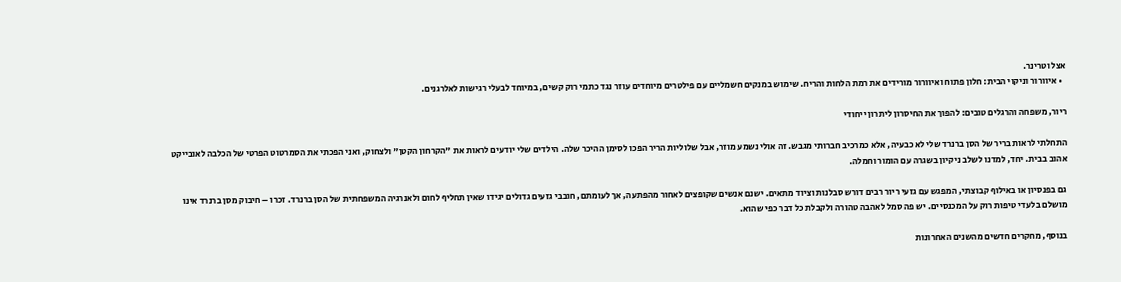אצל וטרינר.
  • איוורור וניקוי הבית: חלון פתוח ואיוורור מורידים את רמת הלחות והריח. שימוש במנקים חשמליים עם פילטרים מיוחדים עוזר נגד כתמי רוק קשים, במיוחד לבעלי רגישות לאלרגנים.

ריור, משפחה והרגלים טובים: להפוך את החיסרון ליתרון ייחודי

התחלתי לראות בריר של הסן ברנרד שלי לא כבעיה, אלא כמרכיב חברותי מגבש. זה אולי נשמע מוזר, אבל שלוליות הריר הפכו לסימן ההיכר שלה. הילדים שלי יודעים לראות את "הקרחון הקטן" ולצחוק, ואני הפכתי את הסמרטוט הפרטי של הכלבה לאובייקט אהוב בבית. יחד, למדנו לשלב ניקיון בשגרה עם הומור וחמלה.

גם בפנסיון או באילוף קבוצתי, המפגש עם גזעי ריור רבים דורש סבלנות וציוד מתאים. ישנם אנשים שקופצים לאחור מהפתעה, אך לעומתם, חובבי גזעים גדולים יגידו שאין תחליף לחום ולאנרגיה המשפחתית של הסן ברנרד. זכרו – חיבוק מסן ברנרד אינו מושלם בלעדי טיפות רוק על המכנסיים. יש פה סמל לאהבה טהורה ולקבלת כל דבר כפי שהוא.

בנוסף, מחקרים חדשים מהשנים האחרונות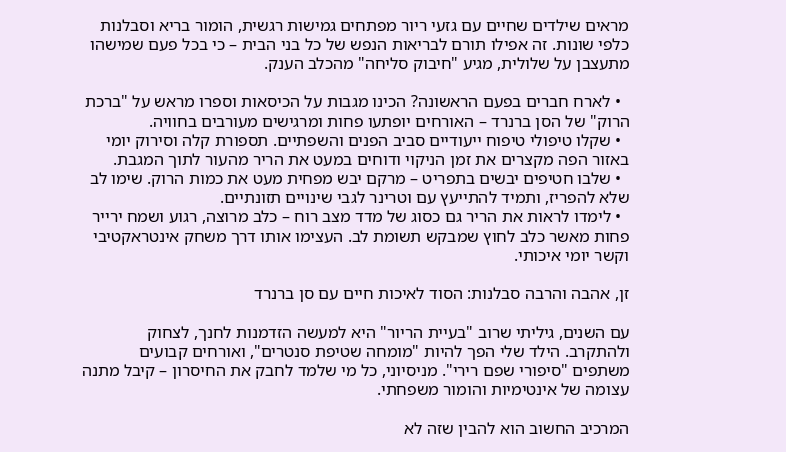מראים שילדים שחיים עם גזעי ריור מפתחים גמישות רגשית, הומור בריא וסבלנות כלפי שונות. זה אפילו תורם לבריאות הנפש של כל בני הבית – כי בכל פעם שמישהו מתעצבן על שלולית, מגיע "חיבוק סליחה" מהכלב הענק.

  • לארח חברים בפעם הראשונה? הכינו מגבות על הכיסאות וספרו מראש על "ברכת הרוק" של הסן ברנרד – האורחים יופתעו פחות ומרגישים מעורבים בחוויה.
  • שקלו טיפולי טיפוח ייעודיים סביב הפנים והשפתיים. תספורת קלה וסירוק יומי באזור הפה מקצרים את זמן הניקוי ודוחים במעט את הריר מהעור לתוך המגבת.
  • שלבו חטיפים יבשים בתפריט – מרקם יבש מפחית מעט את כמות הרוק. שימו לב שלא להפריז, ותמיד להתייעץ עם וטרינר לגבי שינויים תזונתיים.
  • לימדו לראות את הריר גם כסוג של מדד מצב רוח – כלב מרוצה, רגוע ושמח ירייר פחות מאשר כלב לחוץ שמבקש תשומת לב. העצימו אותו דרך משחק אינטראקטיבי וקשר יומי איכותי.

זן, אהבה והרבה סבלנות: הסוד לאיכות חיים עם סן ברנרד

עם השנים, גיליתי שרוב "בעיית הריור" היא למעשה הזדמנות לחנך, לצחוק ולהתקרב. הילד שלי הפך להיות "מומחה שטיפת סנטרים", ואורחים קבועים משתפים "סיפורי שפם רירי". מניסיוני, כל מי שלמד לחבק את החיסרון – קיבל מתנה עצומה של אינטימיות והומור משפחתי.

המרכיב החשוב הוא להבין שזה לא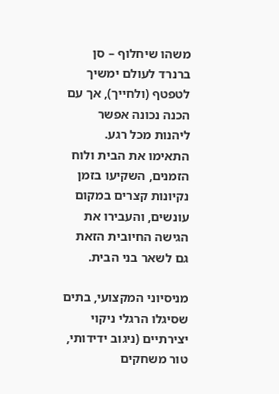משהו שיחלוף – סן ברנרד לעולם ימשיך לטפטף (ולחייך), אך עם הכנה נכונה אפשר ליהנות מכל רגע. התאימו את הבית ולוח הזמנים, השקיעו בזמן נקיונות קצרים במקום עונשים, והעבירו את הגישה החיובית הזאת גם לשאר בני הבית.

מניסיוני המקצועי, בתים שסיגלו הרגלי ניקוי יצירתיים (ניגוב ידידותי, טור משחקים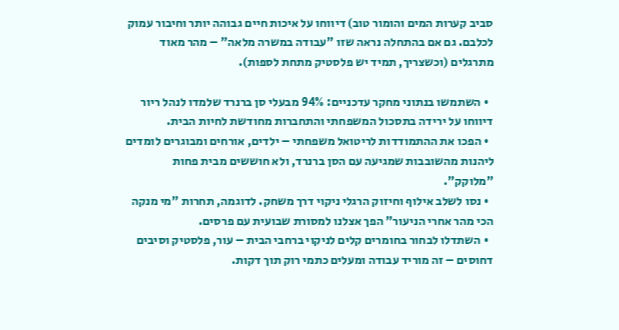סביב קערות המים והומור טוב) דיווחו על איכות חיים גבוהה יותר וחיבור עמוק לכלבם. גם אם בהתחלה נראה שזו "עבודה במשרה מלאה" – מהר מאוד מתרגלים (וכשצריך, תמיד יש פלסטיק מתחת לספות).

  • השתמשו בנתוני מחקר עדכניים: 94% מבעלי סן ברנרד שלמדו לנהל ריור דיווחו על ירידה בתסכול המשפחתי והתחברות מחודשת לחיות הבית.
  • הפכו את ההתמודדות לריטואל משפחתי – ילדים, אורחים ומבוגרים לומדים ליהנות מהשובבות שמגיעה עם הסן ברנרד, ולא חוששים מבית פחות "מלוקק".
  • נסו לשלב אילוף וחיזוק הרגלי ניקוי דרך משחק. לדוגמה, תחרות "מי מנקה הכי מהר אחרי הניעור" הפך אצלנו למסורת שבועית עם פרסים.
  • השתדלו לבחור בחומרים קלים לניקוי ברחבי הבית – עור, פלסטיק וסיבים דחוסים – זה מוריד עבודה ומעלים כתמי רוק תוך דקות.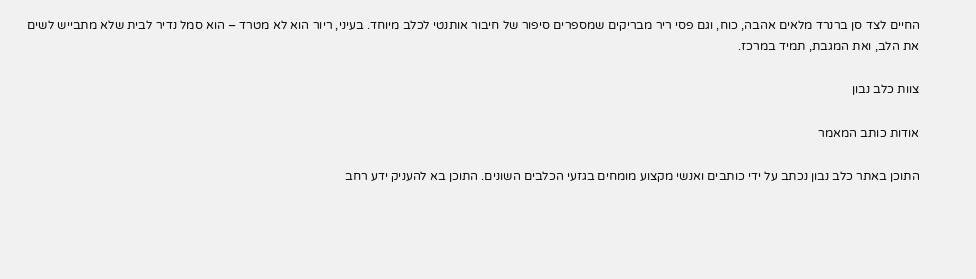החיים לצד סן ברנרד מלאים אהבה, כוח, וגם פסי ריר מבריקים שמספרים סיפור של חיבור אותנטי לכלב מיוחד. בעיני, ריור הוא לא מטרד – הוא סמל נדיר לבית שלא מתבייש לשים את הלב, ואת המגבת, תמיד במרכז.

צוות כלב נבון

אודות כותב המאמר

התוכן באתר כלב נבון נכתב על ידי כותבים ואנשי מקצוע מומחים בגזעי הכלבים השונים. התוכן בא להעניק ידע רחב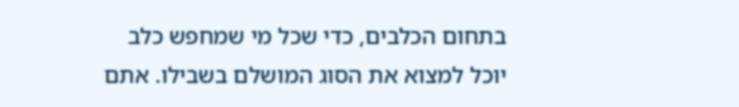בתחום הכלבים, כדי שכל מי שמחפש כלב יוכל למצוא את הסוג המושלם בשבילו. אתם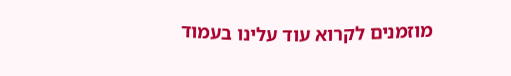מוזמנים לקרוא עוד עלינו בעמוד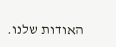האודות שלנו.